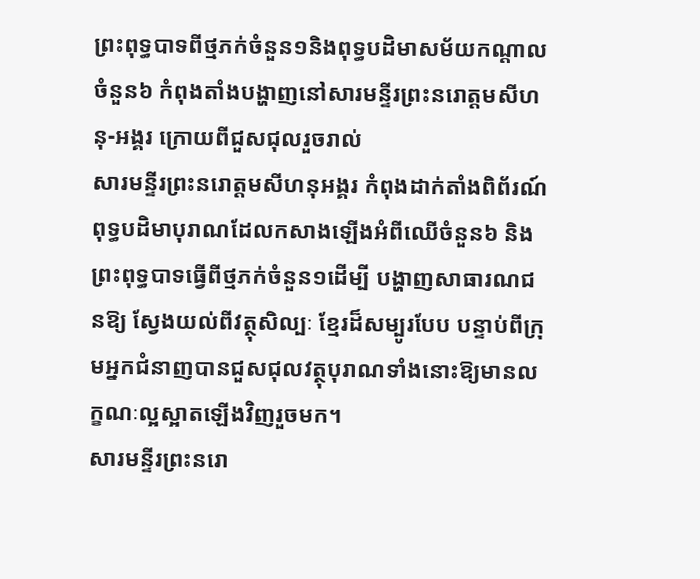ព្រះពុទ្ធបាទពីថ្មភក់ចំនួន១និងពុទ្ធបដិមាសម័យកណ្តាលចំនួន៦ កំពុងតាំងបង្ហាញនៅសារមន្ទីរព្រះនរោត្តមសីហនុ-អង្គរ ក្រោយពីជួសជុលរួចរាល់
សារមន្ទីរព្រះនរោត្តមសីហនុអង្គរ កំពុងដាក់តាំងពិព័រណ៍ពុទ្ធបដិមាបុរាណដែលកសាងឡើងអំពីឈើចំនួន៦ និងព្រះពុទ្ធបាទធ្វើពីថ្មភក់ចំនួន១ដើម្បី បង្ហាញសាធារណជនឱ្យ ស្វែងយល់ពីវត្ថុសិល្បៈ ខ្មែរដ៏សម្បូរបែប បន្ទាប់ពីក្រុមអ្នកជំនាញបានជួសជុលវត្ថុបុរាណទាំងនោះឱ្យមានលក្ខណៈល្អស្អាតឡើងវិញរួចមក។
សារមន្ទីរព្រះនរោ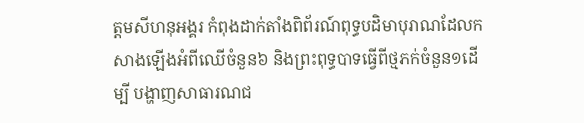ត្តមសីហនុអង្គរ កំពុងដាក់តាំងពិព័រណ៍ពុទ្ធបដិមាបុរាណដែលកសាងឡើងអំពីឈើចំនួន៦ និងព្រះពុទ្ធបាទធ្វើពីថ្មភក់ចំនួន១ដើម្បី បង្ហាញសាធារណជ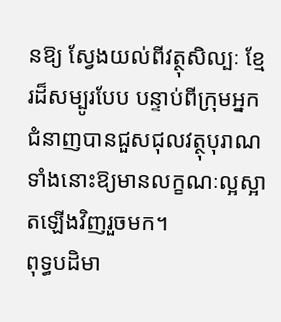នឱ្យ ស្វែងយល់ពីវត្ថុសិល្បៈ ខ្មែរដ៏សម្បូរបែប បន្ទាប់ពីក្រុមអ្នកជំនាញបានជួសជុលវត្ថុបុរាណទាំងនោះឱ្យមានលក្ខណៈល្អស្អាតឡើងវិញរួចមក។
ពុទ្ធបដិមា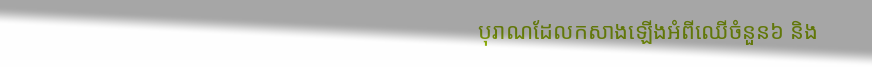បុរាណដែលកសាងឡើងអំពីឈើចំនួន៦ និង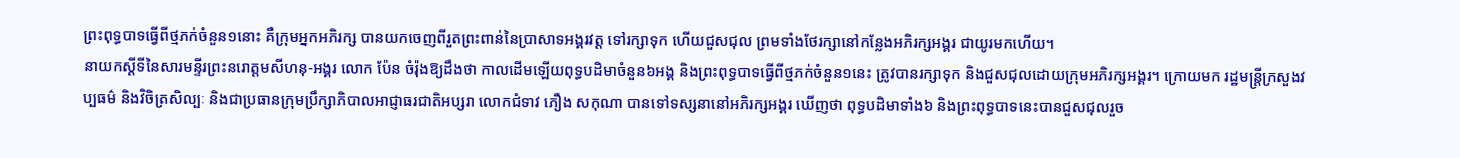ព្រះពុទ្ធបាទធ្វើពីថ្មភក់ចំនួន១នោះ គឺក្រុមអ្នកអភិរក្ស បានយកចេញពីរួតព្រះពាន់នៃប្រាសាទអង្គរវត្ត ទៅរក្សាទុក ហើយជួសជុល ព្រមទាំងថែរក្សានៅកន្លែងអភិរក្សអង្គរ ជាយូរមកហើយ។
នាយកស្តីទីនៃសារមន្ទីរព្រះនរោត្តមសីហនុ-អង្គរ លោក ប៉ែន ចំរ៉ុងឱ្យដឹងថា កាលដើមឡើយពុទ្ធបដិមាចំនួន៦អង្គ និងព្រះពុទ្ធបាទធ្វើពីថ្មភក់ចំនួន១នេះ ត្រូវបានរក្សាទុក និងជួសជុលដោយក្រុមអភិរក្សអង្គរ។ ក្រោយមក រដ្ឋមន្ត្រីក្រសួងវប្បធម៌ និងវិចិត្រសិល្បៈ និងជាប្រធានក្រុមប្រឹក្សាភិបាលអាជ្ញាធរជាតិអប្សរា លោកជំទាវ ភឿង សកុណា បានទៅទស្សនានៅអភិរក្សអង្គរ ឃើញថា ពុទ្ធបដិមាទាំង៦ និងព្រះពុទ្ធបាទនេះបានជួសជុលរួច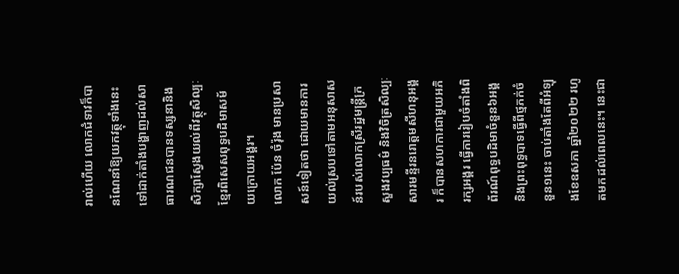រាល់ហើយ លោកជំទាវក៏បានណែនាំឱ្យយកវត្ថុទាំងនេះទៅដាក់តាំងបង្ហាញដល់សាធារណជនបានទស្សនានិងសិក្សាស្វែងយល់ពីវត្ថុសិល្បៈខ្មែរពិសេសពុទ្ធបដិមាសម័យក្រោយអង្គរ។
លោក ប៉ែន ចំរ៉ុង មានប្រសាសន៍ទៀតថា ដោយមានការយល់ស្របទៅតាមអនុសាសន៍របស់លោកស្រីរដ្ឋមន្ត្រីក្រសួងវប្បធម៌ និងវិចិត្រសិល្បៈ សារមន្ទីរនរោត្តមសីហនុអង្គរ ក៏បានសហការជាមួយអភិរក្សអង្គរ ធ្វើការរៀបចំតាំងពិព័រណ៍ពុទ្ធបដិមាចំនួន៦អង្គ និងព្រះពុទ្ធបាទធ្វើពីថ្មភក់ចំនួន១នេះ ចាប់តាំងតែពីអំឡុងខែឧសភា ឆ្នាំ២០២២ រហូតមកដល់ពេលនេះ។ នេះជា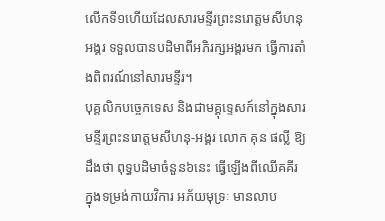លើកទី១ហើយដែលសារមន្ទីរព្រះនរោត្តមសីហនុអង្គរ ទទួលបានបដិមាពីអភិរក្សអង្គរមក ធ្វើការតាំងពិពរណ៍នៅសារមន្ទីរ។
បុគ្គលិកបច្ចេកទេស និងជាមគ្គុទ្ទេសក៍នៅក្នុងសារមន្ទីរព្រះនរោត្តមសីហនុ-អង្គរ លោក គុន ផល្លី ឱ្យដឹងថា ពុទ្ធបដិមាចំនួន៦នេះ ធ្វើឡើងពីឈើគគីរ ក្នុងទម្រង់កាយវិការ អភ័យមុទ្រៈ មានលាប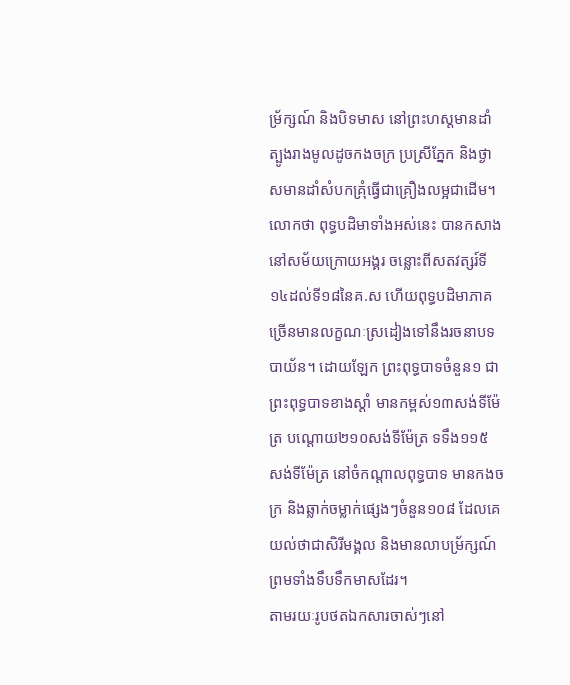ម្រ័ក្សណ៍ និងបិទមាស នៅព្រះហស្តមានដាំត្បូងរាងមូលដូចកងចក្រ ប្រស្រីភ្នែក និងថ្ងាសមានដាំសំបកគ្រុំធ្វើជាគ្រឿងលម្អជាដើម។
លោកថា ពុទ្ធបដិមាទាំងអស់នេះ បានកសាងនៅសម័យក្រោយអង្គរ ចន្លោះពីសតវត្សរ៍ទី១៤ដល់ទី១៨នៃគ.ស ហើយពុទ្ធបដិមាភាគច្រើនមានលក្ខណៈស្រដៀងទៅនឹងរចនាបទបាយ័ន។ ដោយឡែក ព្រះពុទ្ធបាទចំនួន១ ជាព្រះពុទ្ធបាទខាងស្តាំ មានកម្ពស់១៣សង់ទីម៉ែត្រ បណ្តោយ២១០សង់ទីម៉ែត្រ ទទឹង១១៥ សង់ទីម៉ែត្រ នៅចំកណ្តាលពុទ្ធបាទ មានកងចក្រ និងឆ្លាក់ចម្លាក់ផ្សេងៗចំនួន១០៨ ដែលគេយល់ថាជាសិរីមង្គល និងមានលាបម្រ័ក្សណ៍ ព្រមទាំងទឹបទឹកមាសដែរ។
តាមរយៈរូបថតឯកសារចាស់ៗនៅ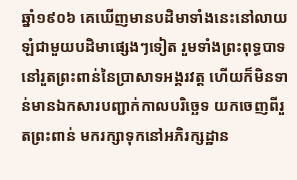ឆ្នាំ១៩០៦ គេឃើញមានបដិមាទាំងនេះនៅលាយឡំជាមួយបដិមាផ្សេងៗទៀត រួមទាំងព្រះពុទ្ធបាទ នៅរួតព្រះពាន់នៃប្រាសាទអង្គរវត្ត ហើយក៏មិនទាន់មានឯកសារបញ្ជាក់កាលបរិច្ឆេទ យកចេញពីរួតព្រះពាន់ មករក្សាទុកនៅអភិរក្សដ្ឋាន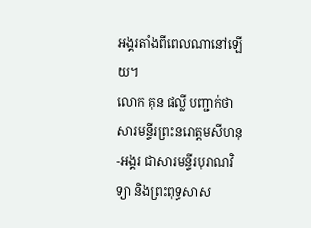អង្គរតាំងពីពេលណានៅឡើយ។
លោក គុន ផល្លី បញ្ជាក់ថាសារមនី្ទរព្រះនរោត្តមសីហនុ-អង្គរ ជាសារមន្ទីរបុរាណវិទ្យា និងព្រះពុទ្ធសាស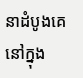នាដំបូងគេនៅក្នុង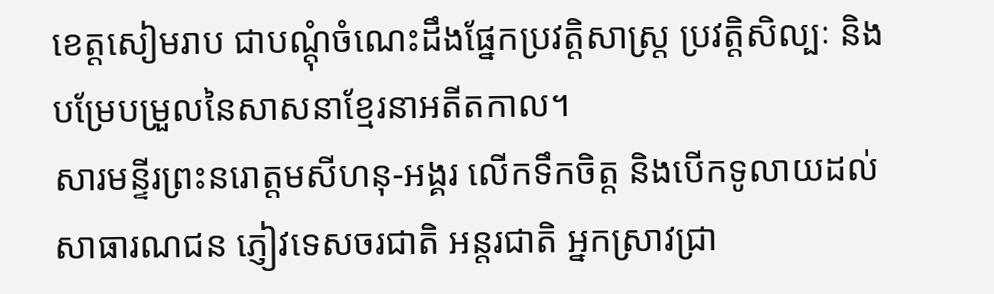ខេត្តសៀមរាប ជាបណ្តុំចំណេះដឹងផ្នែកប្រវត្តិសាស្ត្រ ប្រវត្តិសិល្បៈ និងបម្រែបម្រួលនៃសាសនាខ្មែរនាអតីតកាល។
សារមន្ទីរព្រះនរោត្តមសីហនុ-អង្គរ លើកទឹកចិត្ត និងបើកទូលាយដល់សាធារណជន ភ្ញៀវទេសចរជាតិ អន្តរជាតិ អ្នកស្រាវជ្រា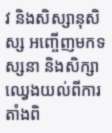វ និងសិស្សានុសិស្ស អញ្ចើញមកទស្សនា និងសិក្សាឈ្វេងយល់ពីការតាំងពិ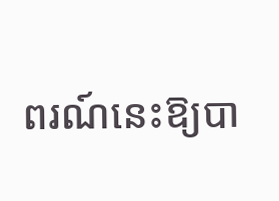ពរណ៍នេះឱ្យបា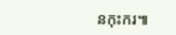នកុះករ៕